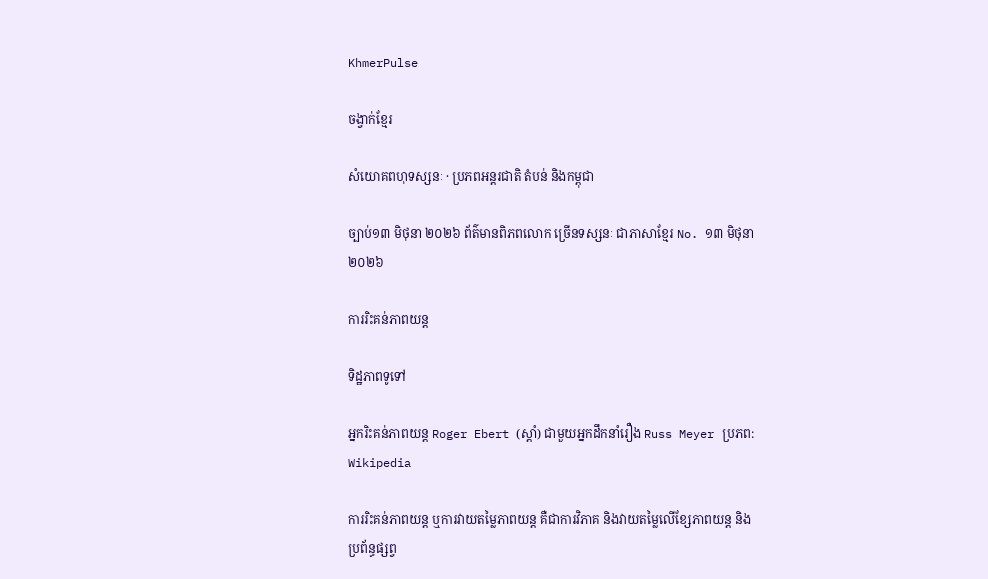KhmerPulse

ចង្វាក់ខ្មែរ

សំយោគពហុទស្សនៈ · ប្រភពអន្តរជាតិ តំបន់ និងកម្ពុជា

ច្បាប់១៣ មិថុនា ២០២៦ ព័ត៌មានពិភពលោក ច្រើនទស្សនៈ ជាភាសាខ្មែរ No. ១៣ មិថុនា ២០២៦

ការរិះគន់ភាពយន្ត

ទិដ្ឋភាពទូទៅ

អ្នករិះគន់ភាពយន្ត Roger Ebert (ស្តាំ) ជាមួយអ្នកដឹកនាំរឿង Russ Meyer ប្រភព: Wikipedia

ការរិះគន់ភាពយន្ត ឬការវាយតម្លៃភាពយន្ត គឺជាការវិភាគ និងវាយតម្លៃលើខ្សែភាពយន្ត និងប្រព័ន្ធផ្សព្វ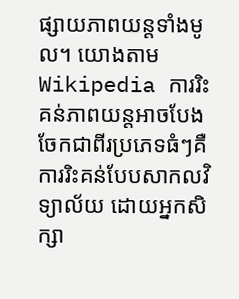ផ្សាយភាពយន្តទាំងមូល។ យោងតាម Wikipedia ការរិះគន់ភាពយន្តអាចបែងចែកជាពីរប្រភេទធំៗគឺ ការរិះគន់បែបសាកលវិទ្យាល័យ ដោយអ្នកសិក្សា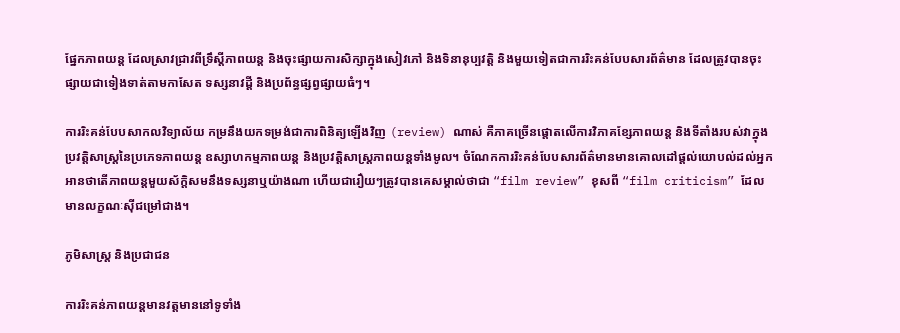ផ្នែកភាពយន្ត ដែលស្រាវជ្រាវពីទ្រឹស្តីភាពយន្ត និងចុះផ្សាយការសិក្សាក្នុងសៀវភៅ និងទិនានុប្បវត្តិ និងមួយទៀតជាការរិះគន់បែបសារព័ត៌មាន ដែលត្រូវបានចុះផ្សាយជាទៀងទាត់តាមកាសែត ទស្សនាវដ្តី និងប្រព័ន្ធផ្សព្វផ្សាយធំៗ។

ការរិះគន់បែបសាកលវិទ្យាល័យ កម្រនឹងយកទម្រង់ជាការពិនិត្យឡើងវិញ (review) ណាស់ គឺភាគច្រើនផ្តោតលើការវិភាគខ្សែភាពយន្ត និងទីតាំងរបស់វាក្នុងប្រវត្តិសាស្ត្រនៃប្រភេទភាពយន្ត ឧស្សាហកម្មភាពយន្ត និងប្រវត្តិសាស្ត្រភាពយន្តទាំងមូល។ ចំណែកការរិះគន់បែបសារព័ត៌មានមានគោលដៅផ្តល់យោបល់ដល់អ្នកអានថាតើភាពយន្តមួយស័ក្តិសមនឹងទស្សនាឬយ៉ាងណា ហើយជារឿយៗត្រូវបានគេសម្គាល់ថាជា “film review” ខុសពី “film criticism” ដែលមានលក្ខណៈស៊ីជម្រៅជាង។

ភូមិសាស្ត្រ និងប្រជាជន

ការរិះគន់ភាពយន្តមានវត្តមាននៅទូទាំង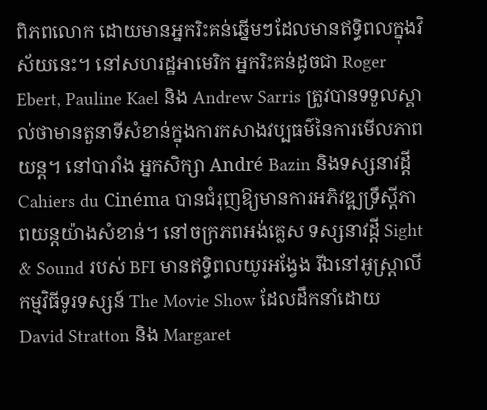ពិភពលោក ដោយមានអ្នករិះគន់ឆ្នើមៗដែលមានឥទ្ធិពលក្នុងវិស័យនេះ។ នៅសហរដ្ឋអាមេរិក អ្នករិះគន់ដូចជា Roger Ebert, Pauline Kael និង Andrew Sarris ត្រូវបានទទួលស្គាល់ថាមានតួនាទីសំខាន់ក្នុងការកសាងវប្បធម៌នៃការមើលភាពយន្ត។ នៅបារាំង អ្នកសិក្សា André Bazin និងទស្សនាវដ្តី Cahiers du Cinéma បានជំរុញឱ្យមានការអភិវឌ្ឍទ្រឹស្តីភាពយន្តយ៉ាងសំខាន់។ នៅចក្រភពអង់គ្លេស ទស្សនាវដ្តី Sight & Sound របស់ BFI មានឥទ្ធិពលយូរអង្វែង រីឯនៅអូស្ត្រាលី កម្មវិធីទូរទស្សន៍ The Movie Show ដែលដឹកនាំដោយ David Stratton និង Margaret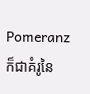Pomeranz ក៏ជាគំរូនៃ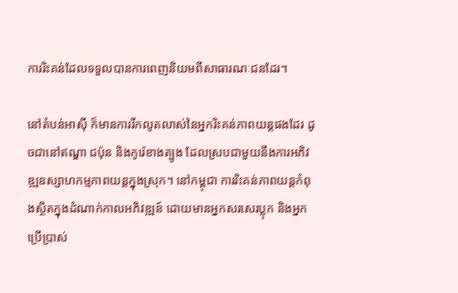ការរិះគន់ដែលទទួលបានការពេញនិយមពីសាធារណៈជនដែរ។

នៅតំបន់អាស៊ី ក៏មានការរីកលូតលាស់នៃអ្នករិះគន់ភាពយន្តផងដែរ ដូចជានៅឥណ្ឌា ជប៉ុន និងកូរ៉េខាងត្បូង ដែលស្របជាមួយនឹងការអភិវឌ្ឍឧស្សាហកម្មភាពយន្តក្នុងស្រុក។ នៅកម្ពុជា ការរិះគន់ភាពយន្តកំពុងស្ថិតក្នុងដំណាក់កាលអភិវឌ្ឍន៍ ដោយមានអ្នកសរសេរប្លុក និងអ្នកប្រើប្រាស់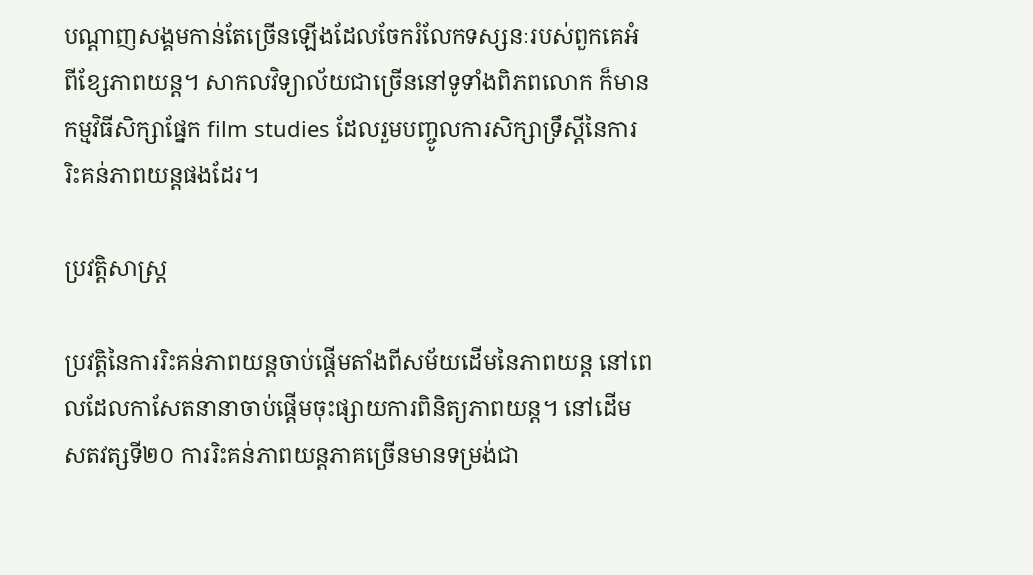បណ្តាញសង្គមកាន់តែច្រើនឡើងដែលចែករំលែកទស្សនៈរបស់ពួកគេអំពីខ្សែភាពយន្ត។ សាកលវិទ្យាល័យជាច្រើននៅទូទាំងពិភពលោក ក៏មានកម្មវិធីសិក្សាផ្នែក film studies ដែលរួមបញ្ចូលការសិក្សាទ្រឹស្តីនៃការរិះគន់ភាពយន្តផងដែរ។

ប្រវត្តិសាស្ត្រ

ប្រវត្តិនៃការរិះគន់ភាពយន្តចាប់ផ្តើមតាំងពីសម័យដើមនៃភាពយន្ត នៅពេលដែលកាសែតនានាចាប់ផ្តើមចុះផ្សាយការពិនិត្យភាពយន្ត។ នៅដើមសតវត្សទី២០ ការរិះគន់ភាពយន្តភាគច្រើនមានទម្រង់ជា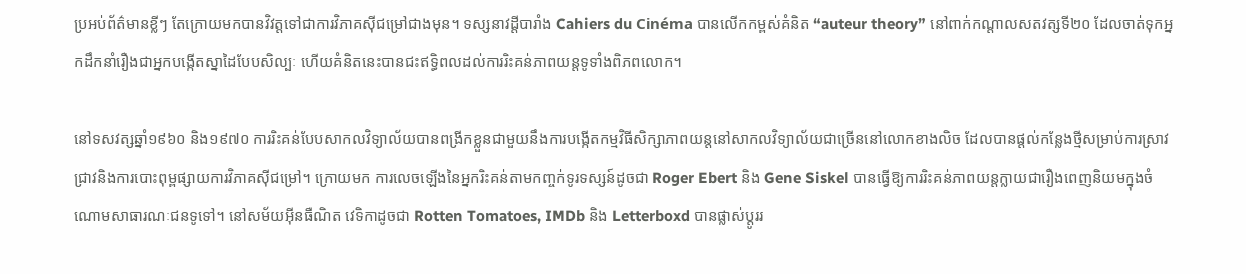ប្រអប់ព័ត៌មានខ្លីៗ តែក្រោយមកបានវិវត្តទៅជាការវិភាគស៊ីជម្រៅជាងមុន។ ទស្សនាវដ្តីបារាំង Cahiers du Cinéma បានលើកកម្ពស់គំនិត “auteur theory” នៅពាក់កណ្តាលសតវត្សទី២០ ដែលចាត់ទុកអ្នកដឹកនាំរឿងជាអ្នកបង្កើតស្នាដៃបែបសិល្បៈ ហើយគំនិតនេះបានជះឥទ្ធិពលដល់ការរិះគន់ភាពយន្តទូទាំងពិភពលោក។

នៅទសវត្សឆ្នាំ១៩៦០ និង១៩៧០ ការរិះគន់បែបសាកលវិទ្យាល័យបានពង្រីកខ្លួនជាមួយនឹងការបង្កើតកម្មវិធីសិក្សាភាពយន្តនៅសាកលវិទ្យាល័យជាច្រើននៅលោកខាងលិច ដែលបានផ្តល់កន្លែងថ្មីសម្រាប់ការស្រាវជ្រាវនិងការបោះពុម្ពផ្សាយការវិភាគស៊ីជម្រៅ។ ក្រោយមក ការលេចឡើងនៃអ្នករិះគន់តាមកញ្ចក់ទូរទស្សន៍ដូចជា Roger Ebert និង Gene Siskel បានធ្វើឱ្យការរិះគន់ភាពយន្តក្លាយជារឿងពេញនិយមក្នុងចំណោមសាធារណៈជនទូទៅ។ នៅសម័យអ៊ីនធឺណិត វេទិកាដូចជា Rotten Tomatoes, IMDb និង Letterboxd បានផ្លាស់ប្តូររ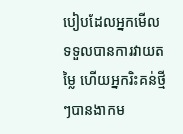បៀបដែលអ្នកមើលទទួលបានការវាយតម្លៃ ហើយអ្នករិះគន់ថ្មីៗបានងាកម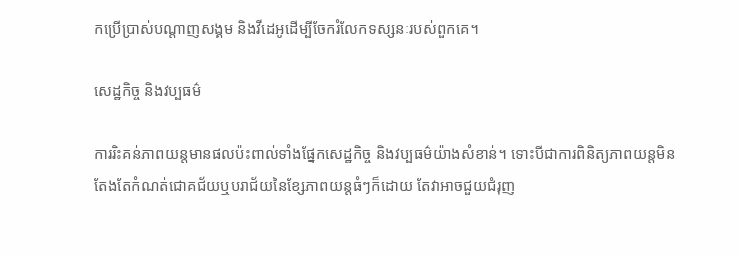កប្រើប្រាស់បណ្តាញសង្គម និងវីដេអូដើម្បីចែករំលែកទស្សនៈរបស់ពួកគេ។

សេដ្ឋកិច្ច និងវប្បធម៌

ការរិះគន់ភាពយន្តមានផលប៉ះពាល់ទាំងផ្នែកសេដ្ឋកិច្ច និងវប្បធម៌យ៉ាងសំខាន់។ ទោះបីជាការពិនិត្យភាពយន្តមិនតែងតែកំណត់ជោគជ័យឬបរាជ័យនៃខ្សែភាពយន្តធំៗក៏ដោយ តែវាអាចជួយជំរុញ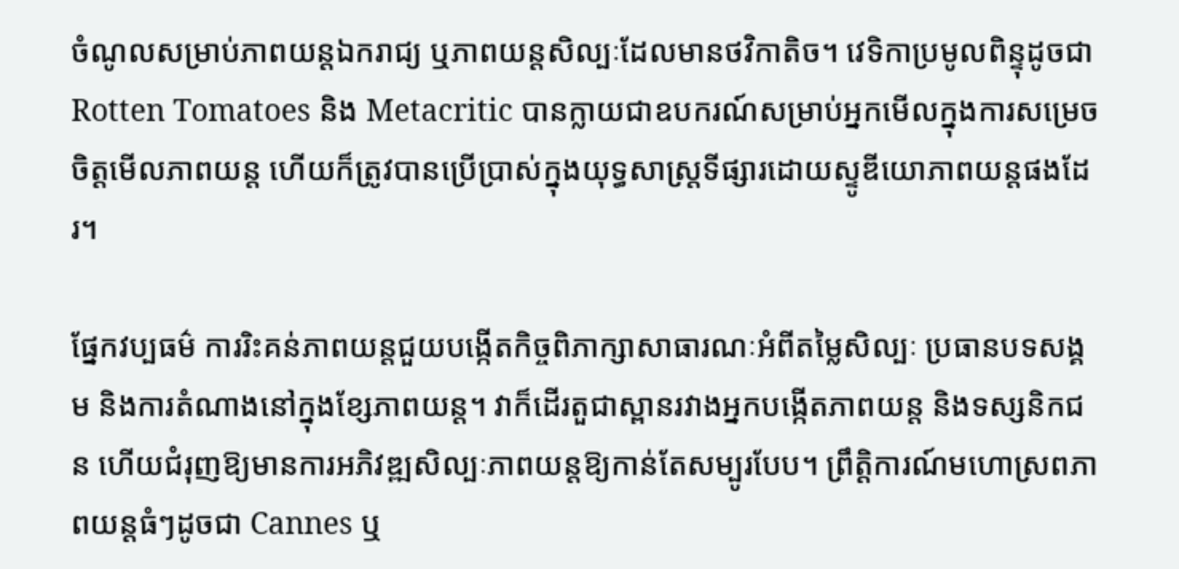ចំណូលសម្រាប់ភាពយន្តឯករាជ្យ ឬភាពយន្តសិល្បៈដែលមានថវិកាតិច។ វេទិកាប្រមូលពិន្ទុដូចជា Rotten Tomatoes និង Metacritic បានក្លាយជាឧបករណ៍សម្រាប់អ្នកមើលក្នុងការសម្រេចចិត្តមើលភាពយន្ត ហើយក៏ត្រូវបានប្រើប្រាស់ក្នុងយុទ្ធសាស្ត្រទីផ្សារដោយស្ទូឌីយោភាពយន្តផងដែរ។

ផ្នែកវប្បធម៌ ការរិះគន់ភាពយន្តជួយបង្កើតកិច្ចពិភាក្សាសាធារណៈអំពីតម្លៃសិល្បៈ ប្រធានបទសង្គម និងការតំណាងនៅក្នុងខ្សែភាពយន្ត។ វាក៏ដើរតួជាស្ពានរវាងអ្នកបង្កើតភាពយន្ត និងទស្សនិកជន ហើយជំរុញឱ្យមានការអភិវឌ្ឍសិល្បៈភាពយន្តឱ្យកាន់តែសម្បូរបែប។ ព្រឹត្តិការណ៍មហោស្រពភាពយន្តធំៗដូចជា Cannes ឬ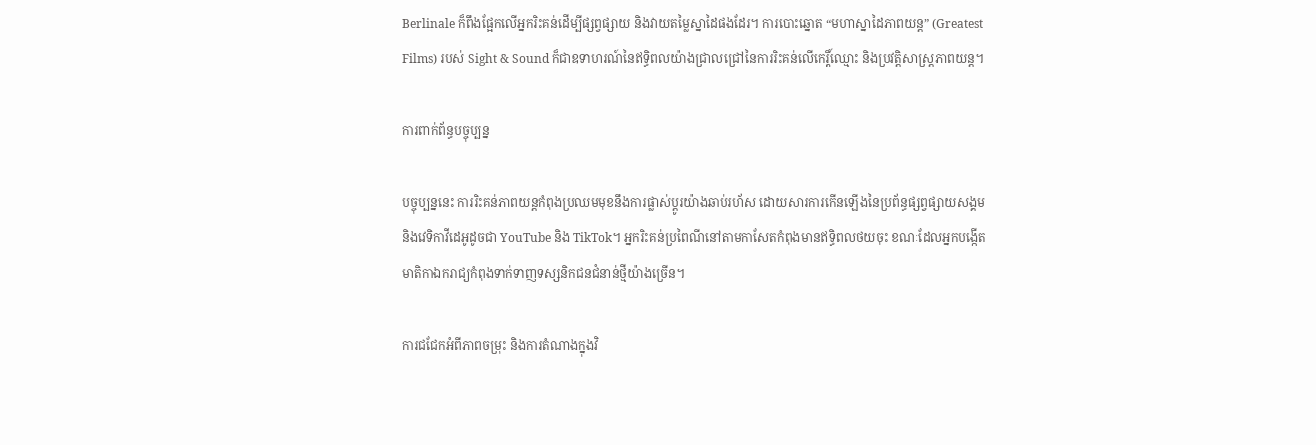Berlinale ក៏ពឹងផ្អែកលើអ្នករិះគន់ដើម្បីផ្សព្វផ្សាយ និងវាយតម្លៃស្នាដៃផងដែរ។ ការបោះឆ្នោត “មហាស្នាដៃភាពយន្ត” (Greatest Films) របស់ Sight & Sound ក៏ជាឧទាហរណ៍នៃឥទ្ធិពលយ៉ាងជ្រាលជ្រៅនៃការរិះគន់លើកេរ្តិ៍ឈ្មោះ និងប្រវត្តិសាស្ត្រភាពយន្ត។

ការពាក់ព័ន្ធបច្ចុប្បន្ន

បច្ចុប្បន្ននេះ ការរិះគន់ភាពយន្តកំពុងប្រឈមមុខនឹងការផ្លាស់ប្តូរយ៉ាងឆាប់រហ័ស ដោយសារការកើនឡើងនៃប្រព័ន្ធផ្សព្វផ្សាយសង្គម និងវេទិកាវីដេអូដូចជា YouTube និង TikTok។ អ្នករិះគន់ប្រពៃណីនៅតាមកាសែតកំពុងមានឥទ្ធិពលថយចុះ ខណៈដែលអ្នកបង្កើតមាតិកាឯករាជ្យកំពុងទាក់ទាញទស្សនិកជនជំនាន់ថ្មីយ៉ាងច្រើន។

ការជជែកអំពីភាពចម្រុះ និងការតំណាងក្នុងវិ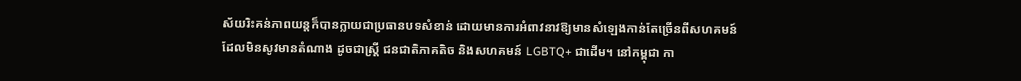ស័យរិះគន់ភាពយន្តក៏បានក្លាយជាប្រធានបទសំខាន់ ដោយមានការអំពាវនាវឱ្យមានសំឡេងកាន់តែច្រើនពីសហគមន៍ដែលមិនសូវមានតំណាង ដូចជាស្ត្រី ជនជាតិភាគតិច និងសហគមន៍ LGBTQ+ ជាដើម។ នៅកម្ពុជា កា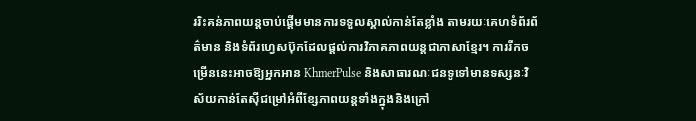ររិះគន់ភាពយន្តចាប់ផ្តើមមានការទទួលស្គាល់កាន់តែខ្លាំង តាមរយៈគេហទំព័រព័ត៌មាន និងទំព័រហ្វេសប៊ុកដែលផ្តល់ការវិភាគភាពយន្តជាភាសាខ្មែរ។ ការរីកចម្រើននេះអាចឱ្យអ្នកអាន KhmerPulse និងសាធារណៈជនទូទៅមានទស្សនៈវិស័យកាន់តែស៊ីជម្រៅអំពីខ្សែភាពយន្តទាំងក្នុងនិងក្រៅ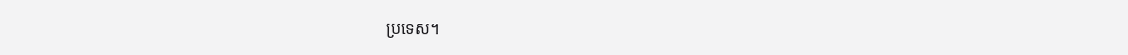ប្រទេស។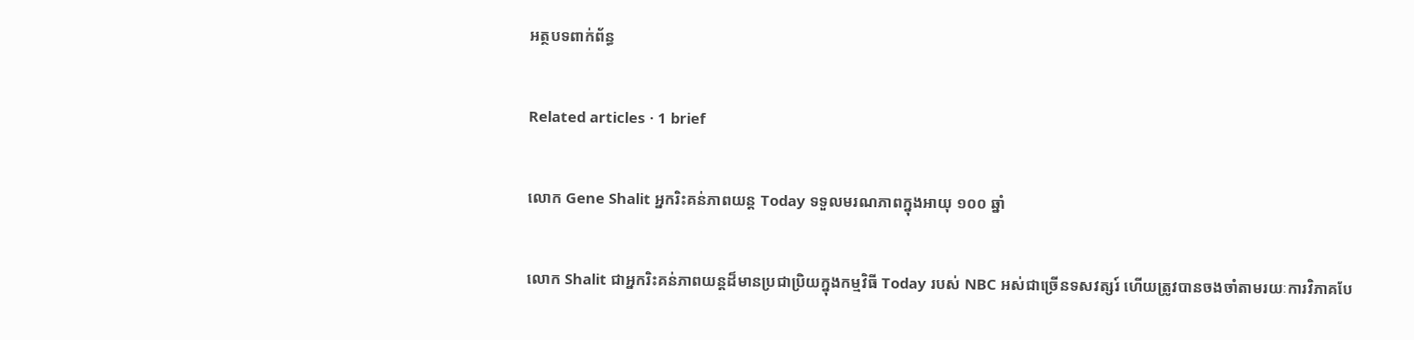អត្ថបទពាក់ព័ន្ធ

Related articles · 1 brief

លោក Gene Shalit អ្នករិះគន់ភាពយន្ត Today ទទួលមរណភាពក្នុងអាយុ ១០០ ឆ្នាំ

លោក Shalit ជាអ្នករិះគន់ភាពយន្តដ៏មានប្រជាប្រិយក្នុងកម្មវិធី Today របស់ NBC អស់ជាច្រើនទសវត្សរ៍ ហើយត្រូវបានចងចាំតាមរយៈការវិភាគបែ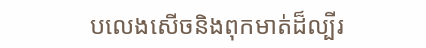បលេងសើចនិងពុកមាត់ដ៏ល្បីរ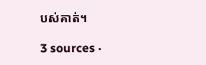បស់គាត់។

3 sources ·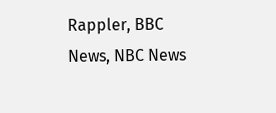Rappler, BBC News, NBC News